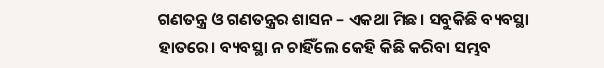ଗଣତନ୍ତ୍ର ଓ ଗଣତନ୍ତ୍ରର ଶାସନ – ଏକଥା ମିଛ। ସବୁକିଛି ବ୍ୟବସ୍ଥା ହାତରେ। ବ୍ୟବସ୍ଥା ନ ଚାହିଁଲେ କେହି କିଛି କରିବା ସମ୍ଭବ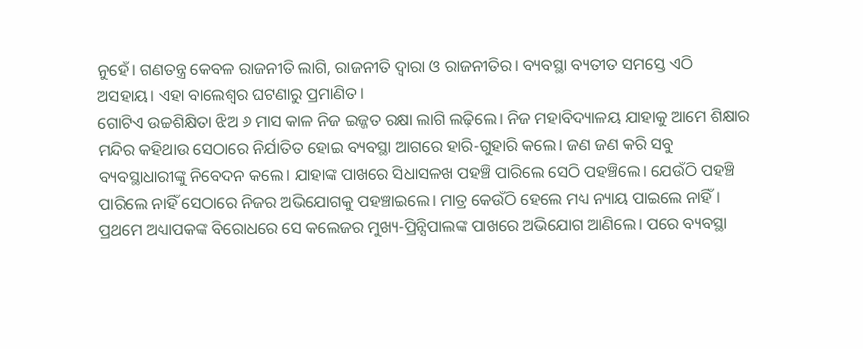ନୁହେଁ। ଗଣତନ୍ତ୍ର କେବଳ ରାଜନୀତି ଲାଗି, ରାଜନୀତି ଦ୍ୱାରା ଓ ରାଜନୀତିର। ବ୍ୟବସ୍ଥା ବ୍ୟତୀତ ସମସ୍ତେ ଏଠି ଅସହାୟ। ଏହା ବାଲେଶ୍ୱର ଘଟଣାରୁ ପ୍ରମାଣିତ।
ଗୋଟିଏ ଉଚ୍ଚଶିକ୍ଷିତା ଝିଅ ୬ ମାସ କାଳ ନିଜ ଇଜ୍ଜତ ରକ୍ଷା ଲାଗି ଲଢ଼ିଲେ। ନିଜ ମହାବିଦ୍ୟାଳୟ ଯାହାକୁ ଆମେ ଶିକ୍ଷାର ମନ୍ଦିର କହିଥାଉ ସେଠାରେ ନିର୍ଯାତିତ ହୋଇ ବ୍ୟବସ୍ଥା ଆଗରେ ହାରି-ଗୁହାରି କଲେ। ଜଣ ଜଣ କରି ସବୁ ବ୍ୟବସ୍ଥାଧାରୀଙ୍କୁ ନିବେଦନ କଲେ। ଯାହାଙ୍କ ପାଖରେ ସିଧାସଳଖ ପହଞ୍ଚି ପାରିଲେ ସେଠି ପହଞ୍ଚିଲେ। ଯେଉଁଠି ପହଞ୍ଚି ପାରିଲେ ନାହିଁ ସେଠାରେ ନିଜର ଅଭିଯୋଗକୁ ପହଞ୍ଚାଇଲେ। ମାତ୍ର କେଉଁଠି ହେଲେ ମଧ୍ୟ ନ୍ୟାୟ ପାଇଲେ ନାହିଁ ।
ପ୍ରଥମେ ଅଧ୍ୟାପକଙ୍କ ବିରୋଧରେ ସେ କଲେଜର ମୁଖ୍ୟ-ପ୍ରିନ୍ସିପାଲଙ୍କ ପାଖରେ ଅଭିଯୋଗ ଆଣିଲେ। ପରେ ବ୍ୟବସ୍ଥା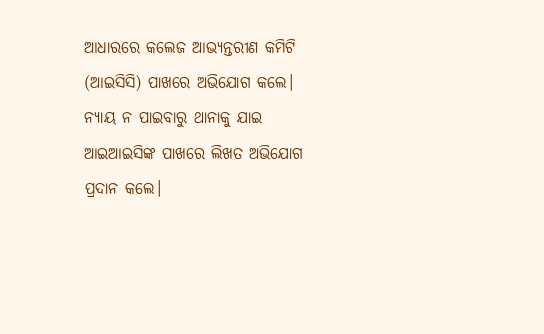ଆଧାରରେ କଲେଜ ଆଭ୍ୟନ୍ତରୀଣ କମିଟି (ଆଇସିସି) ପାଖରେ ଅଭିଯୋଗ କଲେ। ନ୍ୟାୟ ନ ପାଇବାରୁ ଥାନାକୁ ଯାଇ ଆଇଆଇସିଙ୍କ ପାଖରେ ଲିଖତ ଅଭିଯୋଗ ପ୍ରଦାନ କଲେ।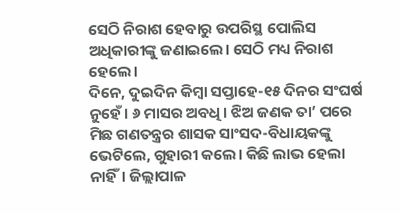ସେଠି ନିରାଶ ହେବାରୁ ଉପରିସ୍ଥ ପୋଲିସ ଅଧିକାରୀଙ୍କୁ ଜଣାଇଲେ। ସେଠି ମଧ୍ୟ ନିରାଶ ହେଲେ।
ଦିନେ, ଦୁଇଦିନ କିମ୍ବା ସପ୍ତାହେ-୧୫ ଦିନର ସଂଘର୍ଷ ନୁହେଁ। ୬ ମାସର ଅବଧି। ଝିଅ ଜଣକ ତା’ ପରେ ମିଛ ଗଣତନ୍ତ୍ରର ଶାସକ ସାଂସଦ-ବିଧାୟକଙ୍କୁ ଭେଟିଲେ, ଗୁହାରୀ କଲେ। କିଛି ଲାଭ ହେଲା ନାହିଁ। ଜିଲ୍ଲାପାଳ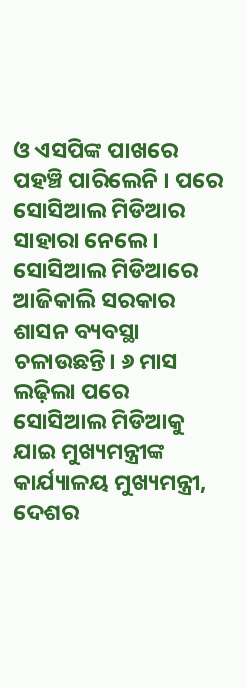ଓ ଏସପିଙ୍କ ପାଖରେ ପହଞ୍ଚି ପାରିଲେନି । ପରେ ସୋସିଆଲ ମିଡିଆର ସାହାରା ନେଲେ।
ସୋସିଆଲ ମିଡିଆରେ ଆଜିକାଲି ସରକାର ଶାସନ ବ୍ୟବସ୍ଥା ଚଳାଉଛନ୍ତି। ୬ ମାସ ଲଢ଼ିଲା ପରେ ସୋସିଆଲ ମିଡିଆକୁ ଯାଇ ମୁଖ୍ୟମନ୍ତ୍ରୀଙ୍କ କାର୍ଯ୍ୟାଳୟ ମୁଖ୍ୟମନ୍ତ୍ରୀ, ଦେଶର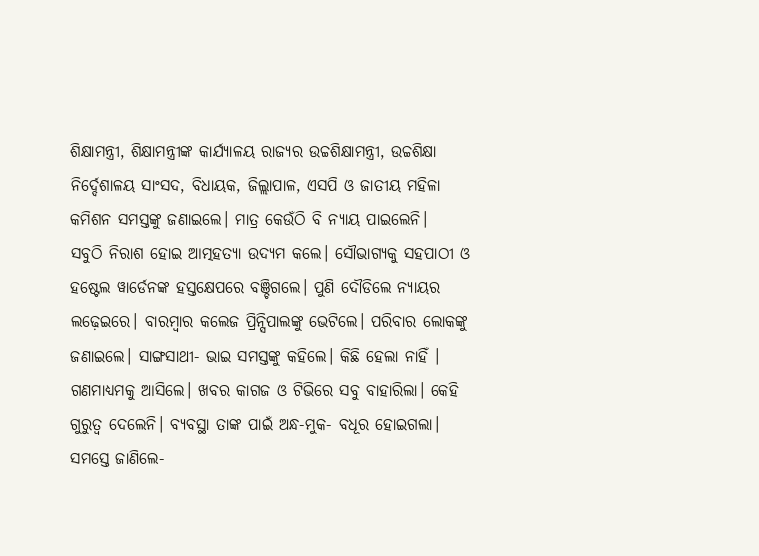ଶିକ୍ଷାମନ୍ତ୍ରୀ, ଶିକ୍ଷାମନ୍ତ୍ରୀଙ୍କ କାର୍ଯ୍ୟାଳୟ ରାଜ୍ୟର ଉଚ୍ଚଶିକ୍ଷାମନ୍ତ୍ରୀ, ଉଚ୍ଚଶିକ୍ଷା ନିର୍ଦ୍ଦେଶାଳୟ ସାଂସଦ, ବିଧାୟକ, ଜିଲ୍ଲାପାଳ, ଏସପି ଓ ଜାତୀୟ ମହିଳା କମିଶନ ସମସ୍ତଙ୍କୁ ଜଣାଇଲେ। ମାତ୍ର କେଉଁଠି ବି ନ୍ୟାୟ ପାଇଲେନି।
ସବୁଠି ନିରାଶ ହୋଇ ଆତ୍ମହତ୍ୟା ଉଦ୍ୟମ କଲେ। ସୌଭାଗ୍ୟକୁ ସହପାଠୀ ଓ ହଷ୍ଟେଲ ୱାର୍ଡେନଙ୍କ ହସ୍ତକ୍ଷେପରେ ବଞ୍ଚିଗଲେ। ପୁଣି ଦୌଡିଲେ ନ୍ୟାୟର ଲଢ଼େଇରେ। ବାରମ୍ବାର କଲେଜ ପ୍ରିନ୍ସିପାଲଙ୍କୁ ଭେଟିଲେ। ପରିବାର ଲୋକଙ୍କୁ ଜଣାଇଲେ। ସାଙ୍ଗସାଥୀ- ଭାଇ ସମସ୍ତଙ୍କୁ କହିଲେ। କିଛି ହେଲା ନାହିଁ ।
ଗଣମାଧ୍ୟମକୁ ଆସିଲେ। ଖବର କାଗଜ ଓ ଟିଭିରେ ସବୁ ବାହାରିଲା। କେହି ଗୁରୁତ୍ୱ ଦେଲେନି। ବ୍ୟବସ୍ଥା ତାଙ୍କ ପାଇଁ ଅନ୍ଧ-ମୁକ- ବଧୂର ହୋଇଗଲା। ସମସ୍ତେ ଜାଣିଲେ-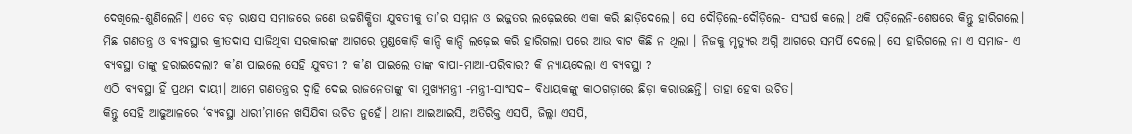ଦେଖିଲେ-ଶୁଣିଲେନି। ଏତେ ବଡ଼ ରାକ୍ଷସ ସମାଜରେ ଜଣେ ଉଚ୍ଚଶିକ୍ଷିତା ଯୁବତୀକୁ ତା’ର ସମ୍ମାନ ଓ ଇଜ୍ଜତର ଲଢ଼େଇରେ ଏକା କରି ଛାଡ଼ିଦେଲେ। ସେ ଦୌଡ଼ିଲେ-ଦୌଡ଼ିଲେ- ସଂଘର୍ଷ କଲେ। ଥକି ପଡ଼ିଲେନି-ଶେଷରେ କିନ୍ତୁ ହାରିଗଲେ।
ମିଛ ଗଣତନ୍ତ୍ର ଓ ବ୍ୟବସ୍ଥାର କ୍ରୀତଦାସ ସାଜିଥିବା ସରକାରଙ୍କ ଆଗରେ ମୁଣ୍ଡକୋଡ଼ି କାନ୍ଦି କାନ୍ଦି ଲଢ଼େଇ କରି ହାରିଗଲା ପରେ ଆଉ ବାଟ କିଛି ନ ଥିଲା । ନିଜକୁ ମୃତ୍ୟୁର ଅଗ୍ନି ଆଗରେ ସମର୍ପି ଦେଲେ। ସେ ହାରିଗଲେ ନା ଏ ସମାଜ- ଏ ବ୍ୟବସ୍ଥା ତାଙ୍କୁ ହରାଇଦେଲା? କ’ଣ ପାଇଲେ ସେହି ଯୁବତୀ ? କ’ଣ ପାଇଲେ ତାଙ୍କ ବାପା-ମାଆ-ପରିବାର? କି ନ୍ୟାୟଦେଲା ଏ ବ୍ୟବସ୍ଥା ?
ଏଠି ବ୍ୟବସ୍ଥା ହିଁ ପ୍ରଥମ ଦାୟୀ। ଆମେ ଗଣତନ୍ତ୍ରର ଦ୍ୱାହି ଦେଇ ରାଜନେତାଙ୍କୁ ବା ମୁଖ୍ୟମନ୍ତ୍ରୀ -ମନ୍ତ୍ରୀ-ସାଂସଦ– ବିଧାୟକଙ୍କୁ କାଠଗଡ଼ାରେ ଛିଡ଼ା କରାଉଛନ୍ତି। ତାହା ହେବା ଉଚିତ।
କିନ୍ତୁ ସେହି ଆଢୁଆଳରେ ‘ବ୍ୟବସ୍ଥା ଧାରୀ’ମାନେ ଖସିଯିବା ଉଚିତ ନୁହେଁ। ଥାନା ଆଇଆଇସି, ଅତିରିକ୍ତ ଏସପି, ଜିଲ୍ଲା ଏସପି,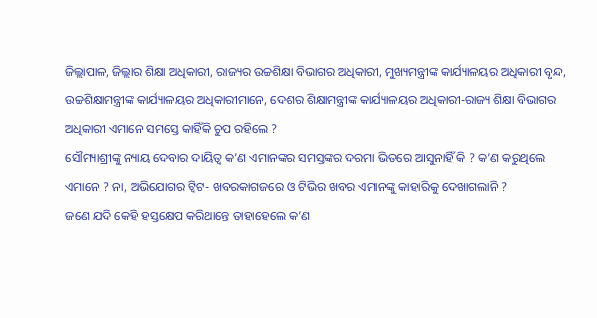ଜିଲ୍ଲାପାଳ, ଜିଲ୍ଲାର ଶିକ୍ଷା ଅଧିକାରୀ, ରାଜ୍ୟର ଉଚ୍ଚଶିକ୍ଷା ବିଭାଗର ଅଧିକାରୀ, ମୁଖ୍ୟମନ୍ତ୍ରୀଙ୍କ କାର୍ଯ୍ୟାଳୟର ଅଧିକାରୀ ବୃନ୍ଦ, ଉଚ୍ଚଶିକ୍ଷାମନ୍ତ୍ରୀଙ୍କ କାର୍ଯ୍ୟାଳୟର ଅଧିକାରୀମାନେ, ଦେଶର ଶିକ୍ଷାମନ୍ତ୍ରୀଙ୍କ କାର୍ଯ୍ୟାଳୟର ଅଧିକାରୀ-ରାଜ୍ୟ ଶିକ୍ଷା ବିଭାଗର ଅଧିକାରୀ ଏମାନେ ସମସ୍ତେ କାହିଁକି ଚୁପ ରହିଲେ ?
ସୌମ୍ୟାଶ୍ରୀଙ୍କୁ ନ୍ୟାୟ ଦେବାର ଦାୟିତ୍ଵ କ’ଣ ଏମାନଙ୍କର ସମସ୍ତଙ୍କର ଦରମା ଭିତରେ ଆସୁନାହିଁ କି ? କ’ଣ କରୁଥିଲେ ଏମାନେ ? ନା, ଅଭିଯୋଗର ଟ୍ଵିଟ- ଖବରକାଗଜରେ ଓ ଟିଭିର ଖବର ଏମାନଙ୍କୁ କାହାରିକୁ ଦେଖାଗଲାନି ?
ଜଣେ ଯଦି କେହି ହସ୍ତକ୍ଷେପ କରିଥାନ୍ତେ ତାହାହେଲେ କ’ଣ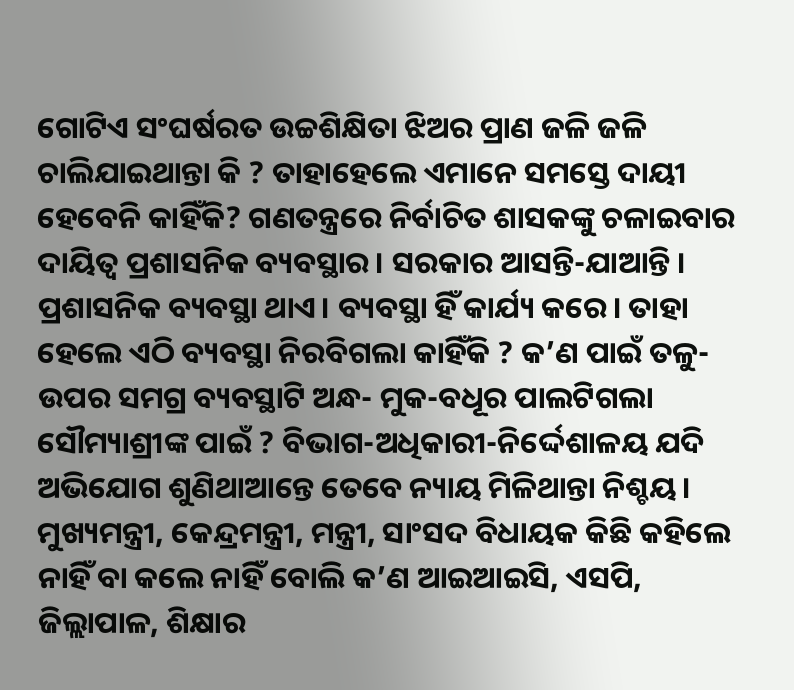ଗୋଟିଏ ସଂଘର୍ଷରତ ଉଚ୍ଚଶିକ୍ଷିତା ଝିଅର ପ୍ରାଣ ଜଳି ଜଳି ଚାଲିଯାଇଥାନ୍ତା କି ? ତାହାହେଲେ ଏମାନେ ସମସ୍ତେ ଦାୟୀ ହେବେନି କାହିଁକି? ଗଣତନ୍ତ୍ରରେ ନିର୍ବାଚିତ ଶାସକଙ୍କୁ ଚଳାଇବାର ଦାୟିତ୍ଵ ପ୍ରଶାସନିକ ବ୍ୟବସ୍ଥାର। ସରକାର ଆସନ୍ତି-ଯାଆନ୍ତି । ପ୍ରଶାସନିକ ବ୍ୟବସ୍ଥା ଥାଏ। ବ୍ୟବସ୍ଥା ହିଁ କାର୍ଯ୍ୟ କରେ। ତାହା ହେଲେ ଏଠି ବ୍ୟବସ୍ଥା ନିରବିଗଲା କାହିଁକି ? କ’ଣ ପାଇଁ ତଳୁ-ଉପର ସମଗ୍ର ବ୍ୟବସ୍ଥାଟି ଅନ୍ଧ- ମୁକ-ବଧୂର ପାଲଟିଗଲା ସୌମ୍ୟାଶ୍ରୀଙ୍କ ପାଇଁ ? ବିଭାଗ-ଅଧିକାରୀ-ନିର୍ଦ୍ଦେଶାଳୟ ଯଦି ଅଭିଯୋଗ ଶୁଣିଥାଆନ୍ତେ ତେବେ ନ୍ୟାୟ ମିଳିଥାନ୍ତା ନିଶ୍ଚୟ।
ମୁଖ୍ୟମନ୍ତ୍ରୀ, କେନ୍ଦ୍ରମନ୍ତ୍ରୀ, ମନ୍ତ୍ରୀ, ସାଂସଦ ବିଧାୟକ କିଛି କହିଲେ ନାହିଁ ବା କଲେ ନାହିଁ ବୋଲି କ’ଣ ଆଇଆଇସି, ଏସପି, ଜିଲ୍ଲାପାଳ, ଶିକ୍ଷାର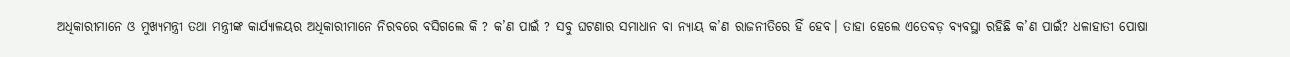ଅଧିକାରୀମାନେ ଓ ମୁଖ୍ୟମନ୍ତ୍ରୀ ତଥା ମନ୍ତ୍ରୀଙ୍କ କାର୍ଯ୍ୟାଳୟର ଅଧିକାରୀମାନେ ନିରବରେ ବସିଗଲେ କି ? କ’ଣ ପାଇଁ ? ସବୁ ଘଟଣାର ସମାଧାନ ବା ନ୍ୟାୟ କ’ଣ ରାଜନୀତିରେ ହିଁ ହେବ। ତାହା ହେଲେ ଏତେବଡ଼ ବ୍ୟବସ୍ଥା ରହିଛି କ’ଣ ପାଇଁ? ଧଳାହାତୀ ପୋଷା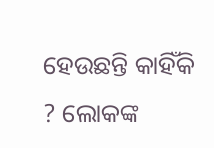ହେଉଛନ୍ତି କାହିଁକି ? ଲୋକଙ୍କ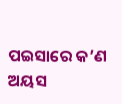ପଇସାରେ କ’ଣ ଅୟସ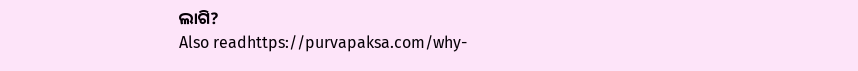ଲାଗି?
Also readhttps://purvapaksa.com/why-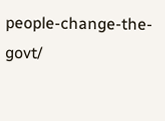people-change-the-govt/